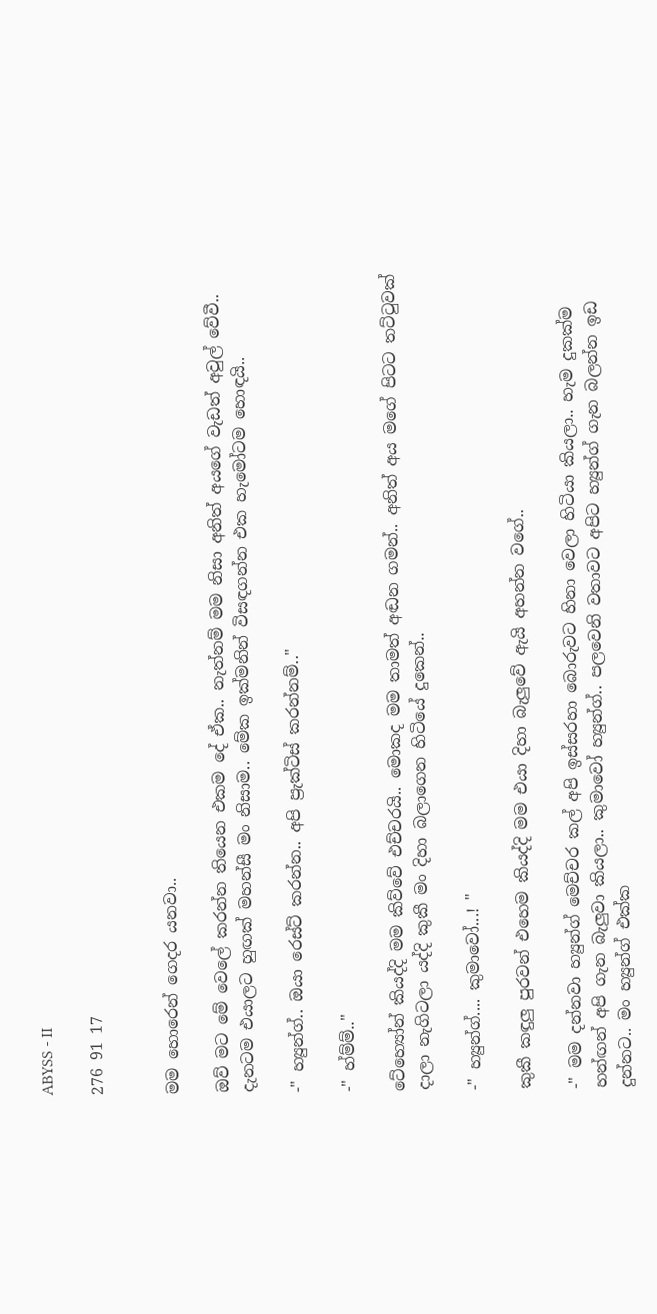ABYSS - II

276 91 17


මම හොරෙන් ගෙදර යනවා..

ඔව් මට මේ වෙලේ කරන්න තියෙන එකම දේ ඒක.. නැත්නම් මම නිසා අනිත් අයගේ වැඩත් අවුල් වේවී.. දැනටම එයාලට හුඟක් මහන්සී මං නිසාම.. මේක ඉක්මනින් විසඳගන්න එක හැමෝටම හොඳයි..

-" හ්‍යුන්ග්.. ඔයා රෙස්ට් කරන්න.. අපි ප්‍රැක්ටිස් කරන්නම්.."

-" හ්ම්ම්.."

ටේහ්‍යෝන් කියද්දි මම කිව්වේ එච්චරයි.. මොකද මම තාමත් අඬන ගමන්.. අනිත් අය මගේ පිටට තට්ටුවක් දාලා නැගිටලා යද්දි කුකී මං දිහා බලාගෙන හිටියේ දුකෙන්..

-" හ්‍යුන්ග්.... කුමාවෝ...! "

කුකී කඳුලු පුරවන් එහෙම කියද්දි මම එයා දිහා බැලුවේ ඇයි අහන්න වගේ..

-" මම දන්නවා හ්‍යුන්ග් මෙච්චර කල් අපි ඉස්සරහා බොරුවට හිනා වෙලා හිටියා කියලා.. හැම දුකක්ම හන්ඟන් අපි ගැන බැලුවා කියලා.. කුමාවෝ හ්‍යුන්ග්.. පලවෙනි වතාවට අපිට හ්‍යුන්ග් ගැන බලන්න ඉඩ දුන්නට.. මං හ්‍යුන්ග් එක්ක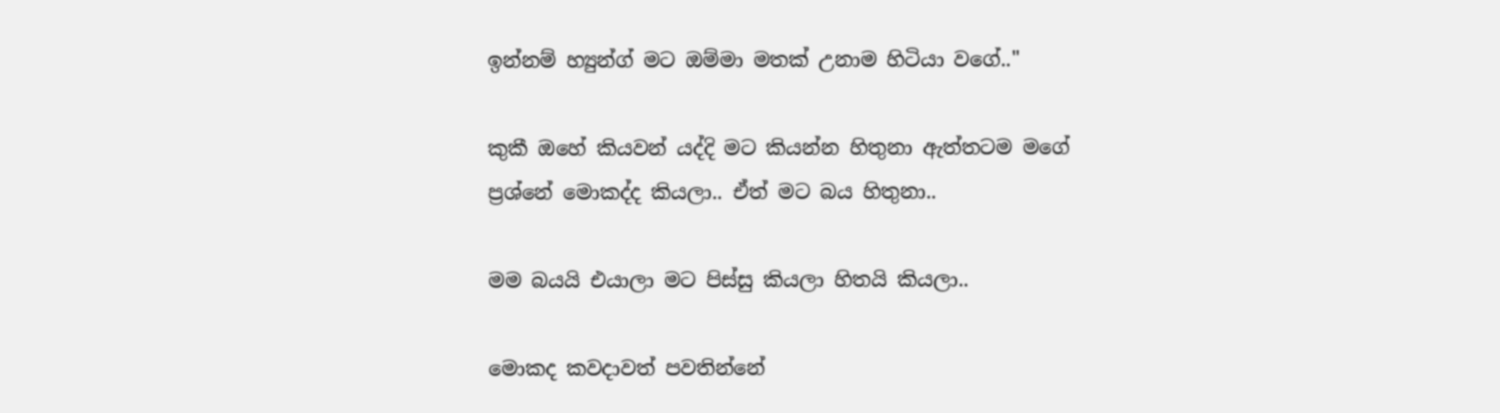ඉන්නම් හ්‍යුන්ග් මට ඔම්මා මතක් උනාම හිටියා වගේ.."

කුකී ඔහේ කියවන් යද්දි මට කියන්න හිතුනා ඇත්තටම මගේ ප්‍රශ්නේ මොකද්ද කියලා.. ඒත් මට බය හිතුනා..

මම බයයි එයාලා මට පිස්සු කියලා හිතයි කියලා..

මොකද කවදාවත් පවතින්නේ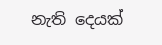නැති දෙයක්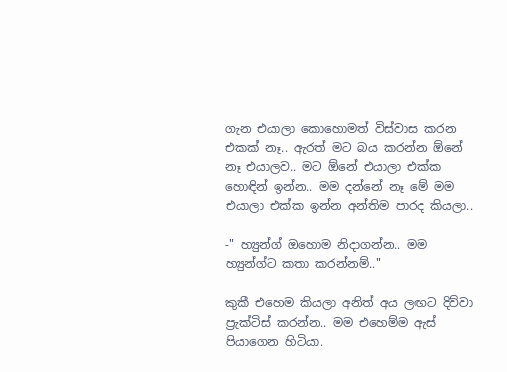ගැන එයාලා කොහොමත් විස්වාස කරන එකක් නෑ.. ඇරත් මට බය කරන්න ඕනේ නෑ එයාලව.. මට ඕනේ එයාලා එක්ක හොඳින් ඉන්න.. මම දන්නේ නෑ මේ මම එයාලා එක්ක ඉන්න අන්තිම පාරද කියලා..

-" හ්‍යුන්ග් ඔහොම නිදාගන්න.. මම හ්‍යුන්ග්ට කතා කරන්නම්.."

කුකී එහෙම කියලා අනිත් අය ලඟට දිව්වා ප්‍රැක්ටිස් කරන්න.. මම එහෙම්ම ඇස් පියාගෙන හිටියා.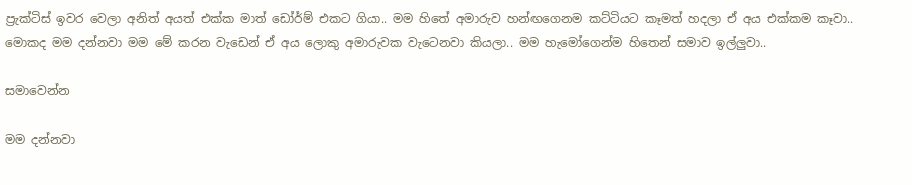ප්‍රැක්ටිස් ඉවර වෙලා අනිත් අයත් එක්ක මාත් ඩෝර්ම් එකට ගියා.. මම හිතේ අමාරුව හන්ඟගෙනම කට්ටියට කෑමත් හදලා ඒ අය එක්කම කෑවා.. මොකද මම දන්නවා මම මේ කරන වැඩෙන් ඒ අය ලොකු අමාරුවක වැටෙනවා කියලා.. මම හැමෝගෙන්ම හිතෙන් සමාව ඉල්ලුවා..

සමාවෙන්න

මම දන්නවා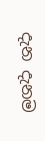දැන දැනම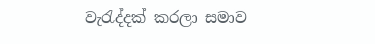වැරැද්දක් කරලා සමාව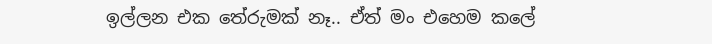ඉල්ලන එක තේරුමක් නෑ.. ඒත් මං එහෙම කලේ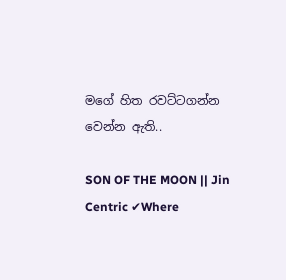මගේ හිත රවට්ටගන්න වෙන්න ඇති..

SON OF THE MOON || Jin Centric ✔Where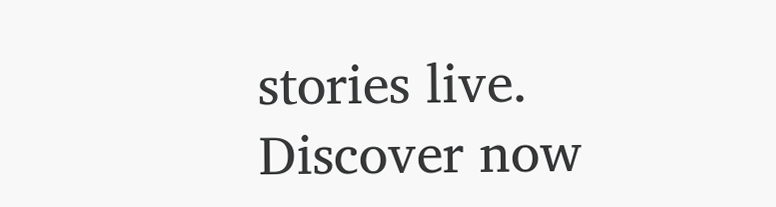stories live. Discover now